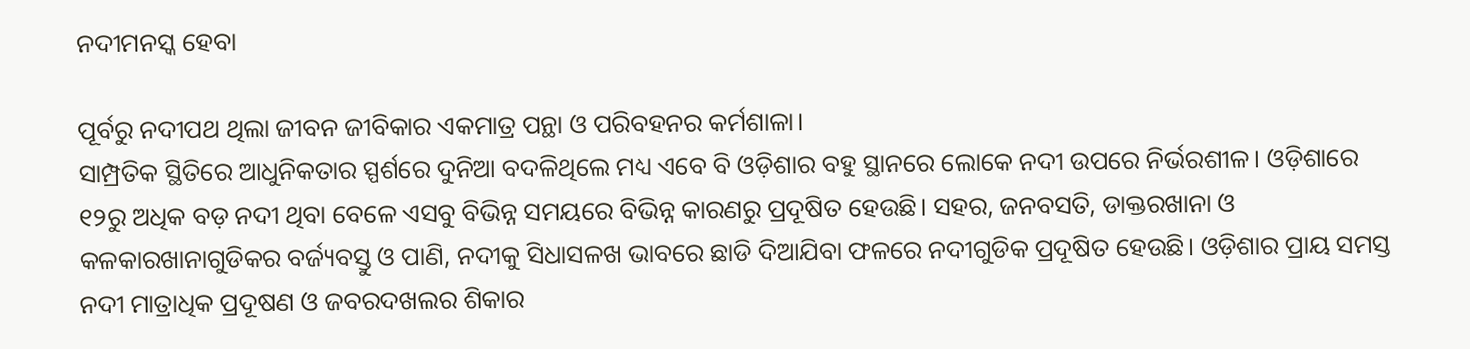ନଦୀମନସ୍କ ହେବା

ପୂର୍ବରୁ ନଦୀପଥ ଥିଲା ଜୀବନ ଜୀବିକାର ଏକମାତ୍ର ପନ୍ଥା ଓ ପରିବହନର କର୍ମଶାଳା।
ସାମ୍ପ୍ରତିକ ସ୍ଥିତିରେ ଆଧୁନିକତାର ସ୍ପର୍ଶରେ ଦୁନିଆ ବଦଳିଥିଲେ ମଧ୍ୟ ଏବେ ବି ଓଡ଼ିଶାର ବହୁ ସ୍ଥାନରେ ଲୋକେ ନଦୀ ଉପରେ ନିର୍ଭରଶୀଳ। ଓଡ଼ିଶାରେ ୧୨ରୁ ଅଧିକ ବଡ଼ ନଦୀ ଥିବା ବେଳେ ଏସବୁ ବିଭିନ୍ନ ସମୟରେ ବିଭିନ୍ନ କାରଣରୁ ପ୍ରଦୂଷିତ ହେଉଛି। ସହର, ଜନବସତି, ଡାକ୍ତରଖାନା ଓ କଳକାରଖାନାଗୁଡିକର ବର୍ଜ୍ୟବସ୍ତୁ ଓ ପାଣି, ନଦୀକୁ ସିଧାସଳଖ ଭାବରେ ଛାଡି ଦିଆଯିବା ଫଳରେ ନଦୀଗୁଡିକ ପ୍ରଦୂଷିତ ହେଉଛି। ଓଡ଼ିଶାର ପ୍ରାୟ ସମସ୍ତ ନଦୀ ମାତ୍ରାଧିକ ପ୍ରଦୂଷଣ ଓ ଜବରଦଖଲର ଶିକାର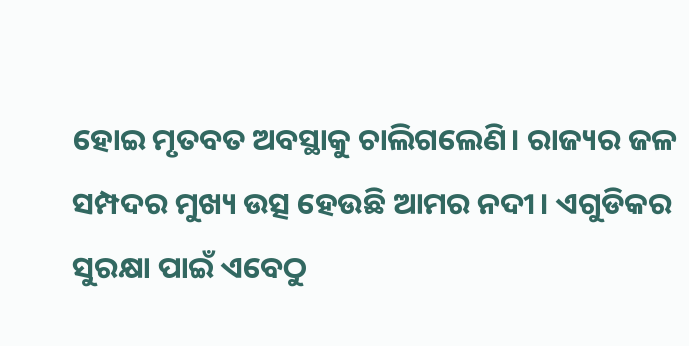ହୋଇ ମୃତବତ ଅବସ୍ଥାକୁ ଚାଲିଗଲେଣି। ରାଜ୍ୟର ଜଳ ସମ୍ପଦର ମୁଖ୍ୟ ଉତ୍ସ ହେଉଛି ଆମର ନଦୀ। ଏଗୁଡିକର ସୁରକ୍ଷା ପାଇଁ ଏବେଠୁ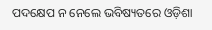ପଦକ୍ଷେପ ନ ନେଲେ ଭବିଷ୍ୟତରେ ଓଡ଼ିଶା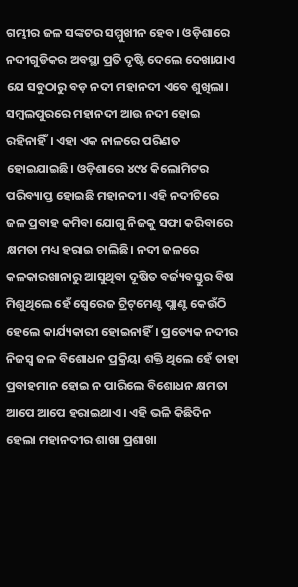ଗମ୍ଭୀର ଜଳ ସଙ୍କଟର ସମ୍ମୁଖୀନ ହେବ। ଓଡ଼ିଶାରେ ନଦୀଗୁଡିକର ଅବସ୍ଥା ପ୍ରତି ଦୃଷ୍ଟି ଦେଲେ ଦେଖାଯାଏ ଯେ ସବୁଠାରୁ ବଡ଼ ନଦୀ ମହାନଦୀ ଏବେ ଶୁଖିଲା। ସମ୍ବଲପୁରରେ ମହାନଦୀ ଆଉ ନଦୀ ହୋଇ ରହିନାହିଁ। ଏହା ଏକ ନାଳରେ ପରିଣତ ହୋଇଯାଇଛି। ଓଡ଼ିଶାରେ ୪୯୪ କିଲୋମିଟର ପରିବ୍ୟାପ୍ତ ହୋଇଛି ମହାନଦୀ। ଏହି ନଦୀଟିରେ ଜଳ ପ୍ରବାହ କମିବା ଯୋଗୁ ନିଜକୁ ସଫା କରିବାରେ କ୍ଷମତା ମଧ୍ୟ ହରାଇ ଚାଲିଛି। ନଦୀ ଜଳରେ କଳକାରଖାନାରୁ ଆସୁଥିବା ଦୂଷିତ ବର୍ଜ୍ୟବସ୍ତୁର ବିଷ ମିଶୁଥିଲେ ହେଁ ସ୍ବେରେଜ ଟ୍ରିଟ୍‌ମେଣ୍ଟ ପ୍ଲାଣ୍ଟ କେଉଁଠି ହେଲେ କାର୍ଯ୍ୟକାରୀ ହୋଇନାହିଁ। ପ୍ରତ୍ୟେକ ନଦୀର ନିଜସ୍ବ ଜଳ ବିଶୋଧନ ପ୍ରକ୍ରିୟା ଶକ୍ତି ଥିଲେ ହେଁ ତାହା ପ୍ରବାହମାନ ହୋଇ ନ ପାରିଲେ ବିଶୋଧନ କ୍ଷମତା ଆପେ ଆପେ ହରାଇଥାଏ। ଏହି ଭଳି କିଛିଦିନ ହେଲା ମହାନଦୀର ଶାଖା ପ୍ରଶାଖା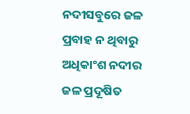ନଦୀସବୁରେ ଜଳ ପ୍ରବାହ ନ ଥିବାରୁ ଅଧିକାଂଶ ନଦୀର ଜଳ ପ୍ରଦୂଷିତ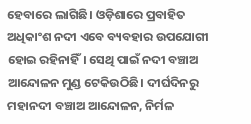ହେବାରେ ଲାଗିଛି। ଓଡ଼ିଶାରେ ପ୍ରବାହିତ ଅଧିକାଂଶ ନଦୀ ଏବେ ବ୍ୟବହାର ଉପଯୋଗୀ ହୋଇ ରହିନାହିଁ। ସେଥି ପାଇଁ ନଦୀ ବଞ୍ଚାଅ ଆନ୍ଦୋଳନ ମୁଣ୍ଡ ଟେକିଉଠିଛି। ଦୀର୍ଘଦିନରୁ ମହାନଦୀ ବଞ୍ଚାଅ ଆନ୍ଦୋଳନ, ନିର୍ମଳ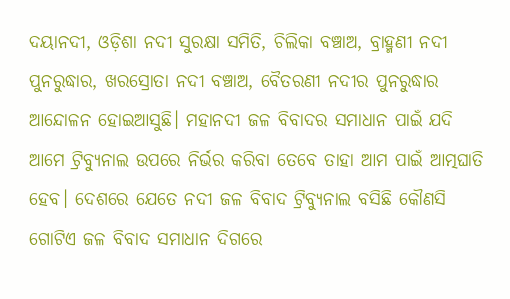ଦୟାନଦୀ, ଓଡ଼ିଶା ନଦୀ ସୁରକ୍ଷା ସମିତି, ଚିଲିକା ବଞ୍ଚାଅ, ବ୍ରାହ୍ମଣୀ ନଦୀ ପୁନରୁଦ୍ଧାର, ଖରସ୍ରୋତା ନଦୀ ବଞ୍ଚାଅ, ବୈତରଣୀ ନଦୀର ପୁନରୁଦ୍ଧାର ଆନ୍ଦୋଳନ ହୋଇଆସୁଛି। ମହାନଦୀ ଜଳ ବିବାଦର ସମାଧାନ ପାଇଁ ଯଦି ଆମେ ଟ୍ରିବ୍ୟୁନାଲ ଉପରେ ନିର୍ଭର କରିବା ତେବେ ତାହା ଆମ ପାଇଁ ଆତ୍ମଘାତି ହେବ। ଦେଶରେ ଯେତେ ନଦୀ ଜଳ ବିବାଦ ଟ୍ରିବ୍ୟୁନାଲ ବସିଛି କୌଣସି ଗୋଟିଏ ଜଳ ବିବାଦ ସମାଧାନ ଦିଗରେ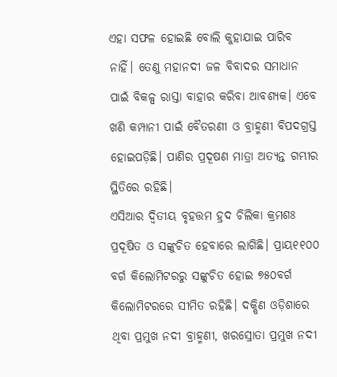ଏହା ସଫଳ ହୋଇଛି ବୋଲି କୁହାଯାଇ ପାରିବ ନାହିଁ। ତେଣୁ ମହାନଦୀ ଜଳ ବିବାଦର ସମାଧାନ ପାଇଁ ବିକଳ୍ପ ରାସ୍ତା ବାହାର କରିବା ଆବଶ୍ୟକ। ଏବେ ଖଣି କମ୍ପାନୀ ପାଇଁ ବୈତରଣୀ ଓ ବ୍ରାହ୍ମଣୀ ବିପଦଗ୍ରସ୍ତ ହୋଇପଡ଼ିଛି। ପାଣିର ପ୍ରଦୂଷଣ ମାତ୍ରା ଅତ୍ୟନ୍ତ ଗମ୍ଭୀର ସ୍ଥିତିରେ ରହିଛି।
ଏସିଆର ଦ୍ୱିତୀୟ ବୃହତ୍ତମ ହ୍ରଦ ଚିଲିକା କ୍ରମଶଃ ପ୍ରଦୂଷିତ ଓ ସଙ୍କୁଚିତ ହେବାରେ ଲାଗିଛି। ପ୍ରାୟ୧୧୦୦ ବର୍ଗ କିଲୋମିଟରରୁ ସଙ୍କୁଚିତ ହୋଇ ୭୫୦ବର୍ଗ କିଲୋମିଟରରେ ସୀମିତ ରହିଛି। ଦକ୍ଷିଣ ଓଡ଼ିଶାରେ ଥିବା ପ୍ରମୁଖ ନଦୀ ବ୍ରାହ୍ମଣୀ, ଖରସ୍ରୋତା ପ୍ରମୁଖ ନଦୀ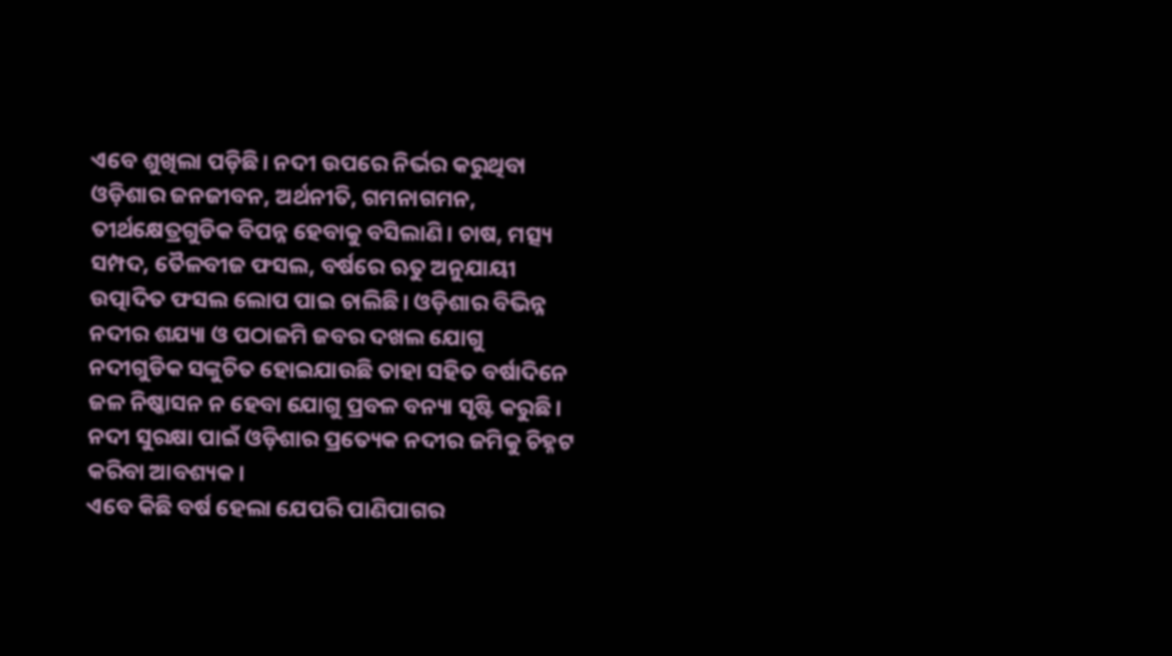ଏବେ ଶୁଖିଲା ପଡ଼ିଛି। ନଦୀ ଉପରେ ନିର୍ଭର କରୁଥିବା ଓଡ଼ିଶାର ଜନଜୀବନ, ଅର୍ଥନୀତି, ଗମନାଗମନ, ତୀର୍ଥକ୍ଷେତ୍ରଗୁଡିକ ବିପନ୍ନ ହେବାକୁ ବସିଲାଣି। ଚାଷ, ମତ୍ସ୍ୟ ସମ୍ପଦ, ତୈଳବୀଜ ଫସଲ, ବର୍ଷରେ ଋତୁ ଅନୁଯାୟୀ ଉତ୍ପାଦିତ ଫସଲ ଲୋପ ପାଇ ଚାଲିଛି। ଓଡ଼ିଶାର ବିଭିନ୍ନ ନଦୀର ଶଯ୍ୟା ଓ ପଠାଜମି ଜବର ଦଖଲ ଯୋଗୁ ନଦୀଗୁଡିକ ସଙ୍କୁଚିତ ହୋଇଯାଉଛି ତାହା ସହିତ ବର୍ଷାଦିନେ ଜଳ ନିଷ୍କାସନ ନ ହେବା ଯୋଗୁ ପ୍ରବଳ ବନ୍ୟା ସୃଷ୍ଟି କରୁଛି। ନଦୀ ସୁରକ୍ଷା ପାଇଁ ଓଡ଼ିଶାର ପ୍ରତ୍ୟେକ ନଦୀର ଜମିକୁ ଚିହ୍ନଟ କରିବା ଆବଶ୍ୟକ।
ଏବେ କିଛି ବର୍ଷ ହେଲା ଯେପରି ପାଣିପାଗର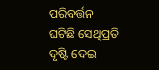ପରିବର୍ତ୍ତନ ଘଟିଛି ସେଥିପ୍ରତି ଦୃଷ୍ଟି ଦେଇ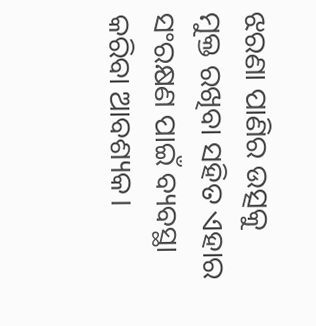ଝରଣା ପାଣିର ଉତ୍ସକୁ ମୁକ୍ତ ରଖିବା ସହିତ ଏହାର ସଂରକ୍ଷଣ ପାଇଁ ବ୍ୟବସ୍ଥା କରିବା ଆବଶ୍ୟକ।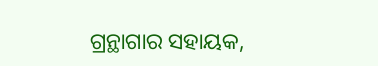ଗ୍ରନ୍ଥାଗାର ସହାୟକ,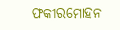ଫକୀରମୋହନ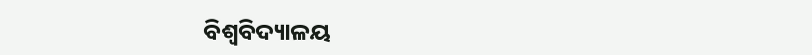ବିଶ୍ୱବିଦ୍ୟାଳୟ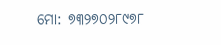ମୋ: ୭୩୨୭୦୨୮୯୭୮